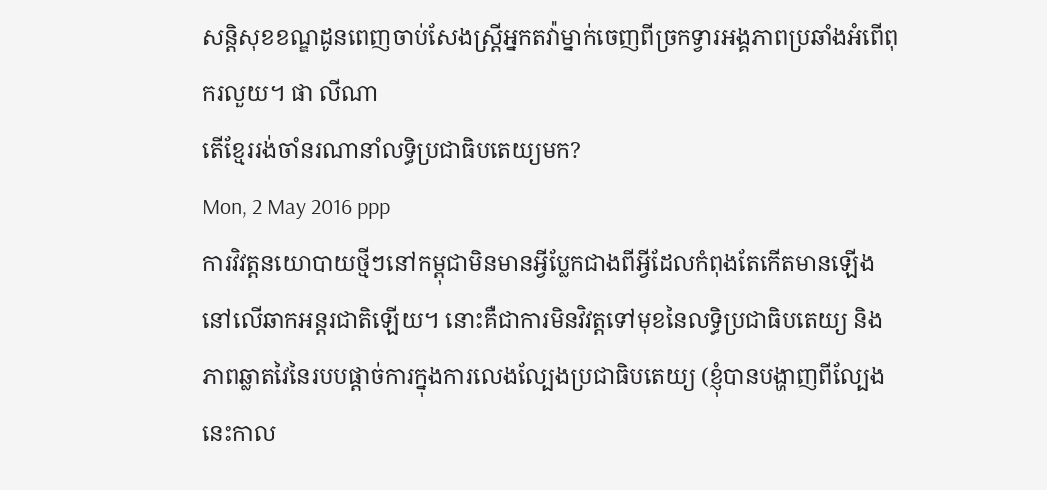សន្ដិសុខខណ្ឌដូនពេញចាប់សែងស្ដ្រីអ្នកតវ៉ាម្នាក់ចេញពីច្រកទ្វារអង្គភាពប្រឆាំងអំពើពុករលួយ។ ផា លីណា
តើខ្មែររង់ចាំនរណានាំលទិ្ធប្រជាធិបតេយ្យមក?
Mon, 2 May 2016 ppp
ការវិវត្តនយោបាយថ្មីៗនៅកម្ពុជាមិនមានអ្វីប្លែកជាងពីអ្វីដែលកំពុងតែកើតមានឡើងនៅលើឆាកអន្តរជាតិឡើយ។ នោះគឺជាការមិនវិវត្តទៅមុខនៃលទ្ធិប្រជាធិបតេយ្យ និងភាពឆ្លាតវៃនៃរបបផ្តាច់ការក្នុងការលេងល្បែងប្រជាធិបតេយ្យ (ខ្ញុំបានបង្ហាញពីល្បែងនេះកាល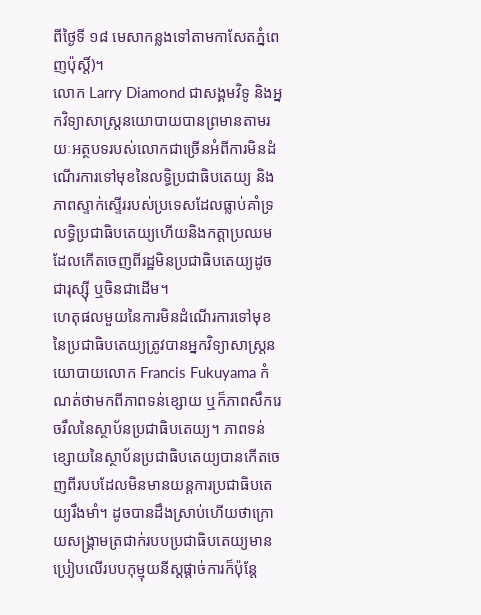ពីថ្ងៃទី ១៨ មេសាកន្លងទៅតាមកាសែតភ្នំពេញប៉ុស្តិ៍)។
លោក Larry Diamond ជាសង្គមវិទូ និងអ្នកវិទ្យាសាស្ត្រនយោបាយបានព្រមានតាមរយៈអត្ថបទរបស់លោកជាច្រើនអំពីការមិនដំណើរការទៅមុខនៃលទ្ធិប្រជាធិបតេយ្យ និងភាពស្ទាក់ស្ទើររបស់ប្រទេសដែលធ្លាប់គាំទ្រលទ្ធិប្រជាធិបតេយ្យហើយនិងកត្តាប្រឈមដែលកើតចេញពីរដ្ឋមិនប្រជាធិបតេយ្យដូចជារុស្ស៊ី ឬចិនជាដើម។
ហេតុផលមួយនៃការមិនដំណើរការទៅមុខនៃប្រជាធិបតេយ្យត្រូវបានអ្នកវិទ្យាសាស្ត្រនយោបាយលោក Francis Fukuyama កំណត់ថាមកពីភាពទន់ខ្សោយ ឬក៏ភាពសឹករេចរឹលនៃស្ថាប័នប្រជាធិបតេយ្យ។ ភាពទន់ខ្សោយនៃស្ថាប័នប្រជាធិបតេយ្យបានកើតចេញពីរបបដែលមិនមានយន្តការប្រជាធិបតេយ្យរឹងមាំ។ ដូចបានដឹងស្រាប់ហើយថាក្រោយសង្គ្រាមត្រជាក់របបប្រជាធិបតេយ្យមានប្រៀបលើរបបកុម្មុយនីស្តផ្តាច់ការក៏ប៉ុន្តែ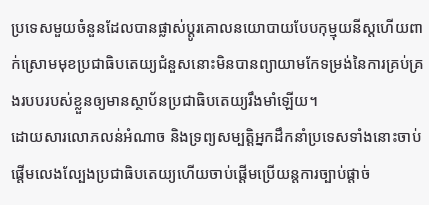ប្រទេសមួយចំនួនដែលបានផ្លាស់ប្តូរគោលនយោបាយបែបកុម្មុយនីស្តហើយពាក់ស្រោមមុខប្រជាធិបតេយ្យជំនួសនោះមិនបានព្យាយាមកែទម្រង់នៃការគ្រប់គ្រងរបបរបស់ខ្លួនឲ្យមានស្ថាប័នប្រជាធិបតេយ្យរឹងមាំឡើយ។
ដោយសារលោភលន់អំណាច និងទ្រព្យសម្បត្តិអ្នកដឹកនាំប្រទេសទាំងនោះចាប់ផ្តើមលេងល្បែងប្រជាធិបតេយ្យហើយចាប់ផ្តើមប្រើយន្តការច្បាប់ផ្តាច់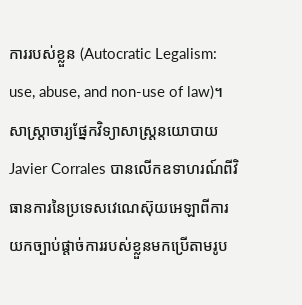ការរបស់ខ្លួន (Autocratic Legalism: use, abuse, and non-use of law)។ សាស្ត្រាចារ្យផ្នែកវិទ្យាសាស្ត្រនយោបាយ Javier Corrales បានលើកឧទាហរណ៍ពីវិធានការនៃប្រទេសវេណេស៊ុយអេឡាពីការយកច្បាប់ផ្តាច់ការរបស់ខ្លួនមកប្រើតាមរូប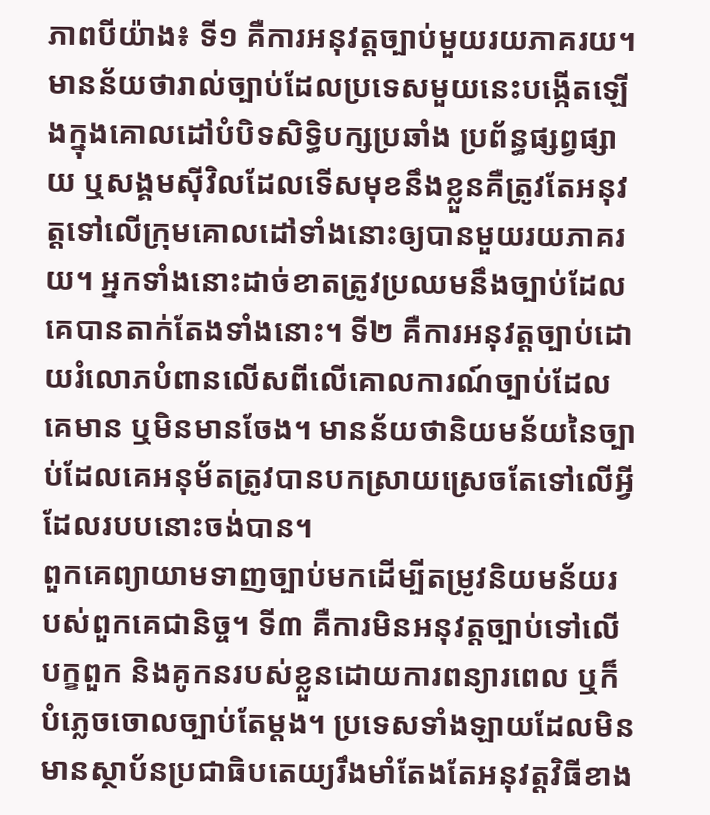ភាពបីយ៉ាង៖ ទី១ គឺការអនុវត្តច្បាប់មួយរយភាគរយ។ មានន័យថារាល់ច្បាប់ដែលប្រទេសមួយនេះបង្កើតឡើងក្នុងគោលដៅបំបិទសិទ្ធិបក្សប្រឆាំង ប្រព័ន្ធផ្សព្វផ្សាយ ឬសង្គមស៊ីវិលដែលទើសមុខនឹងខ្លួនគឺត្រូវតែអនុវត្តទៅលើក្រុមគោលដៅទាំងនោះឲ្យបានមួយរយភាគរយ។ អ្នកទាំងនោះដាច់ខាតត្រូវប្រឈមនឹងច្បាប់ដែលគេបានតាក់តែងទាំងនោះ។ ទី២ គឺការអនុវត្តច្បាប់ដោយរំលោភបំពានលើសពីលើគោលការណ៍ច្បាប់ដែលគេមាន ឬមិនមានចែង។ មានន័យថានិយមន័យនៃច្បាប់ដែលគេអនុម័តត្រូវបានបកស្រាយស្រេចតែទៅលើអ្វីដែលរបបនោះចង់បាន។
ពួកគេព្យាយាមទាញច្បាប់មកដើម្បីតម្រូវនិយមន័យរបស់ពួកគេជានិច្ច។ ទី៣ គឺការមិនអនុវត្តច្បាប់ទៅលើបក្ខពួក និងគូកនរបស់ខ្លួនដោយការពន្យារពេល ឬក៏បំភ្លេចចោលច្បាប់តែម្តង។ ប្រទេសទាំងឡាយដែលមិនមានស្ថាប័នប្រជាធិបតេយ្យរឹងមាំតែងតែអនុវត្តវិធីខាង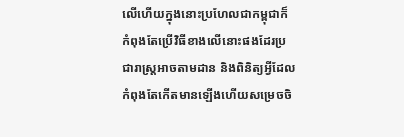លើហើយក្នុងនោះប្រហែលជាកម្ពុជាក៏កំពុងតែប្រើវិធីខាងលើនោះផងដែរប្រជារាស្ត្រអាចតាមដាន និងពិនិត្យអ្វីដែលកំពុងតែកើតមានឡើងហើយសម្រេចចិ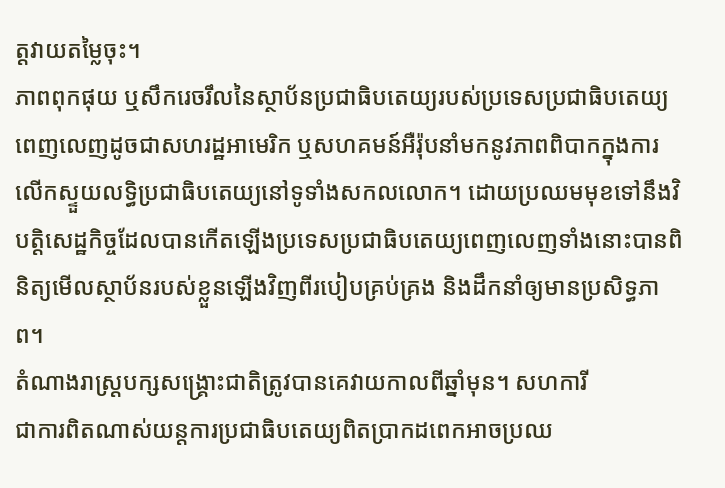ត្តវាយតម្លៃចុះ។
ភាពពុកផុយ ឬសឹករេចរឹលនៃស្ថាប័នប្រជាធិបតេយ្យរបស់ប្រទេសប្រជាធិបតេយ្យពេញលេញដូចជាសហរដ្ឋអាមេរិក ឬសហគមន៍អឺរ៉ុបនាំមកនូវភាពពិបាកក្នុងការលើកស្ទួយលទ្ធិប្រជាធិបតេយ្យនៅទូទាំងសកលលោក។ ដោយប្រឈមមុខទៅនឹងវិបត្តិសេដ្ឋកិច្ចដែលបានកើតឡើងប្រទេសប្រជាធិបតេយ្យពេញលេញទាំងនោះបានពិនិត្យមើលស្ថាប័នរបស់ខ្លួនឡើងវិញពីរបៀបគ្រប់គ្រង និងដឹកនាំឲ្យមានប្រសិទ្ធភាព។
តំណាងរាស្ដ្របក្សសង្គ្រោះជាតិត្រូវបានគេវាយកាលពីឆ្នាំមុន។ សហការី
ជាការពិតណាស់យន្តការប្រជាធិបតេយ្យពិតប្រាកដពេកអាចប្រឈ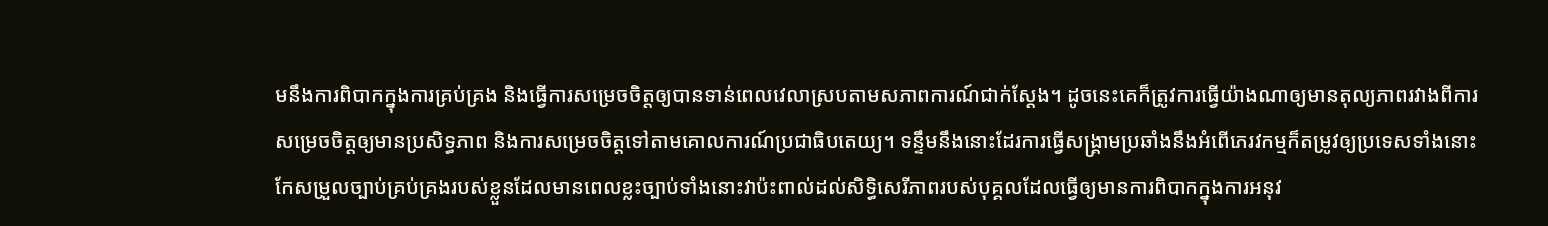មនឹងការពិបាកក្នុងការគ្រប់គ្រង និងធ្វើការសម្រេចចិត្តឲ្យបានទាន់ពេលវេលាស្របតាមសភាពការណ៍ជាក់ស្តែង។ ដូចនេះគេក៏ត្រូវការធ្វើយ៉ាងណាឲ្យមានតុល្យភាពរវាងពីការសម្រេចចិត្តឲ្យមានប្រសិទ្ធភាព និងការសម្រេចចិត្តទៅតាមគោលការណ៍ប្រជាធិបតេយ្យ។ ទន្ទឹមនឹងនោះដែរការធ្វើសង្គ្រាមប្រឆាំងនឹងអំពើភេរវកម្មក៏តម្រូវឲ្យប្រទេសទាំងនោះកែសម្រួលច្បាប់គ្រប់គ្រងរបស់ខ្លួនដែលមានពេលខ្លះច្បាប់ទាំងនោះវាប៉ះពាល់ដល់សិទ្ធិសេរីភាពរបស់បុគ្គលដែលធ្វើឲ្យមានការពិបាកក្នុងការអនុវ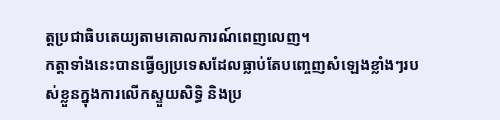ត្តប្រជាធិបតេយ្យតាមគោលការណ៍ពេញលេញ។
កត្តាទាំងនេះបានធ្វើឲ្យប្រទេសដែលធ្លាប់តែបញ្ចេញសំឡេងខ្លាំងៗរបស់ខ្លួនក្នុងការលើកស្ទួយសិទ្ធិ និងប្រ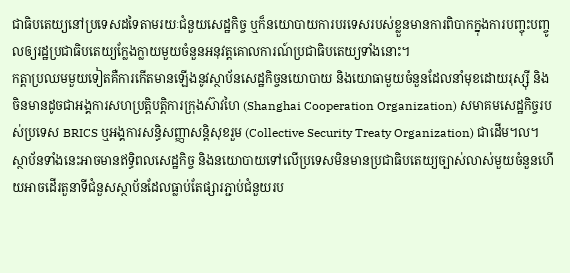ជាធិបតេយ្យនៅប្រទេសដទៃតាមរយៈជំនួយសេដ្ឋកិច្ច ឬក៏នយោបាយការបរទេសរបស់ខ្លួនមានការពិបាកក្នុងការបញ្ចុះបញ្ចូលឲ្យរដ្ឋប្រជាធិបតេយ្យក្លែងក្លាយមួយចំនួនអនុវត្តគោលការណ៍ប្រជាធិបតេយ្យទាំងនោះ។
កត្តាប្រឈមមួយទៀតគឺការកើតមានឡើងនូវស្ថាប័នសេដ្ឋកិច្ចនយោបាយ និងយោធាមួយចំនួនដែលនាំមុខដោយរុស្ស៊ី និងចិនមានដូចជាអង្គការសហប្រតិ្តបត្តិការក្រុងស៊ាវហៃ (Shanghai Cooperation Organization) សមាគមសេដ្ឋកិច្ចរបស់ប្រទេស BRICS ឬអង្គការសន្ធិសញ្ញាសន្តិសុខរួម (Collective Security Treaty Organization) ជាដើម។ល។
ស្ថាប័នទាំងនេះអាចមានឥទ្ធិពលសេដ្ឋកិច្ច និងនយោបាយទៅលើប្រទេសមិនមានប្រជាធិបតេយ្យច្បាស់លាស់មួយចំនួនហើយអាចដើរតួនាទីជំនួសស្ថាប័នដែលធ្លាប់តែផ្សារភ្ជាប់ជំនួយរប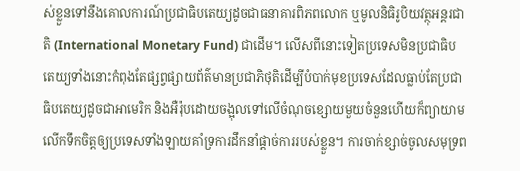ស់ខ្លួនទៅនឹងគោលការណ៍ប្រជាធិបតេយ្យដូចជាធនាគារពិភពលោក ឬមូលនិធិរូបិយវត្ថុអន្តរជាតិ (International Monetary Fund) ជាដើម។ លើសពីនោះទៀតប្រទេសមិនប្រជាធិបតេយ្យទាំងនោះកំពុងតែផ្សព្វផ្សាយព័ត៌មានប្រជាភិថុតិដើម្បីបំបាក់មុខប្រទេសដែលធ្លាប់តែប្រជាធិបតេយ្យដូចជាអាមេរិក និងអឺរ៉ុបដោយចង្អុលទៅលើចំណុចខ្សោយមួយចំនួនហើយក៏ព្យាយាមលើកទឹកចិត្តឲ្យប្រទេសទាំងឡាយគាំទ្រការដឹកនាំផ្តាច់ការរបស់ខ្លួន។ ការចាក់ខ្សាច់ចូលសមុទ្រព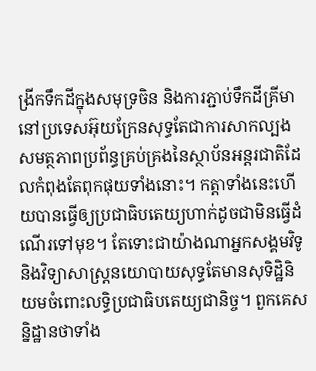ង្រីកទឹកដីក្នុងសមុទ្រចិន និងការភ្ជាប់ទឹកដីគ្រីមានៅប្រទេសអ៊ុយក្រែនសុទ្ធតែជាការសាកល្បងសមត្ថភាពប្រព័ន្ធគ្រប់គ្រងនៃស្ថាប័នអន្តរជាតិដែលកំពុងតែពុកផុយទាំងនោះ។ កត្តាទាំងនេះហើយបានធ្វើឲ្យប្រជាធិបតេយ្យហាក់ដូចជាមិនធ្វើដំណើរទៅមុខ។ តែទោះជាយ៉ាងណាអ្នកសង្គមវិទូ និងវិទ្យាសាស្ត្រនយោបាយសុទ្ធតែមានសុទិដ្ឋិនិយមចំពោះលទ្ធិប្រជាធិបតេយ្យជានិច្ច។ ពួកគេសន្និដ្ឋានថាទាំង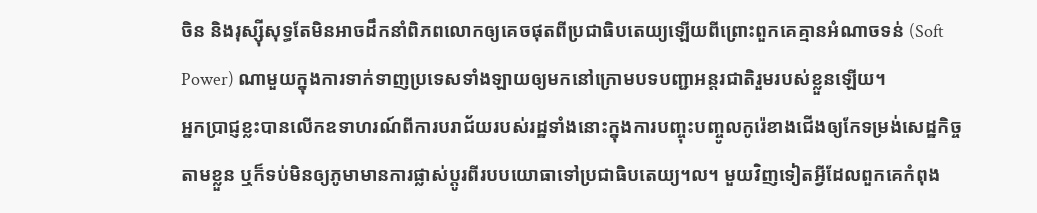ចិន និងរុស្ស៊ីសុទ្ធតែមិនអាចដឹកនាំពិភពលោកឲ្យគេចផុតពីប្រជាធិបតេយ្យឡើយពីព្រោះពួកគេគ្មានអំណាចទន់ (Soft Power) ណាមួយក្នុងការទាក់ទាញប្រទេសទាំងឡាយឲ្យមកនៅក្រោមបទបញ្ជាអន្តរជាតិរួមរបស់ខ្លួនឡើយ។
អ្នកប្រាជ្ញខ្លះបានលើកឧទាហរណ៍ពីការបរាជ័យរបស់រដ្ឋទាំងនោះក្នុងការបញ្ចុះបញ្ចូលកូរ៉េខាងជើងឲ្យកែទម្រង់សេដ្ឋកិច្ចតាមខ្លួន ឬក៏ទប់មិនឲ្យភូមាមានការផ្លាស់ប្តូរពីរបបយោធាទៅប្រជាធិបតេយ្យ។ល។ មួយវិញទៀតអ្វីដែលពួកគេកំពុង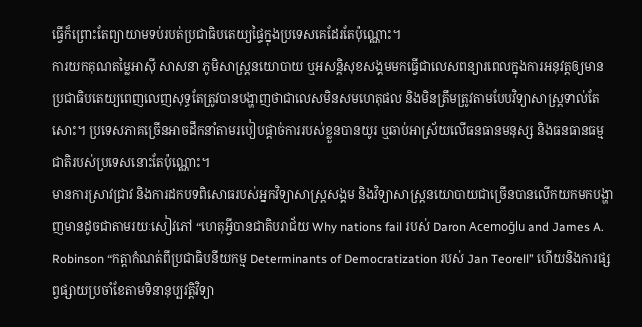ធ្វើក៏ព្រោះតែព្យាយាមទប់របត់ប្រជាធិបតេយ្យផ្ទៃក្នុងប្រទេសគេដែរតែប៉ុណ្ណោះ។
ការយកគុណតម្លៃអាស៊ី សាសនា ភូមិសាស្ត្រនយោបាយ ឬអសន្តិសុខសង្គមមកធ្វើជាលេសពន្យារពេលក្នុងការអនុវត្តឲ្យមានប្រជាធិបតេយ្យពេញលេញសុទ្ធតែត្រូវបានបង្ហាញថាជាលេសមិនសមហេតុផល និងមិនត្រឹមត្រូវតាមបែបវិទ្យាសាស្ត្រទាល់តែសោះ។ ប្រទេសភាគច្រើនអាចដឹកនាំតាមរបៀបផ្តាច់ការរបស់ខ្លួនបានយូរ ឬឆាប់អាស្រ័យលើធនធានមនុស្ស និងធនធានធម្មជាតិរបស់ប្រទេសនោះតែប៉ុណ្ណោះ។
មានការស្រាវជ្រាវ និងការដកបទពិសោធរបស់អ្នកវិទ្យាសាស្ត្រសង្គម និងវិទ្យាសាស្ត្រនយោបាយជាច្រើនបានលើកយកមកបង្ហាញមានដូចជាតាមរយៈសៀវភៅ “ហេតុអ្វីបានជាតិបរាជ័យ Why nations fail របស់ Daron Acemoğlu and James A. Robinson “កត្តាកំណត់ពីប្រជាធិបនីយកម្ម Determinants of Democratization របស់ Jan Teorell” ហើយនិងការផ្សព្វផ្សាយប្រចាំខែតាមទិនានុប្បវត្តិវិទ្យា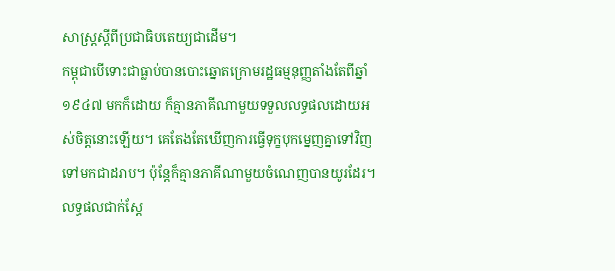សាស្ត្រស្តីពីប្រជាធិបតេយ្យជាដើម។
កម្ពុជាបើទោះជាធ្លាប់បានបោះឆ្នោតក្រោមរដ្ឋធម្មនុញ្ញតាំងតែពីឆ្នាំ ១៩៤៧ មកក៏ដោយ ក៏គ្មានភាគីណាមួយទទួលលទ្ធផលដោយអស់ចិត្តនោះឡើយ។ គេតែងតែឃើញការធ្វើទុក្ខបុកម្នេញគ្នាទៅវិញទៅមកជាដរាប។ ប៉ុន្តែក៏គ្មានភាគីណាមួយចំណេញបានយូរដែរ។ លទ្ធផលជាក់ស្តែ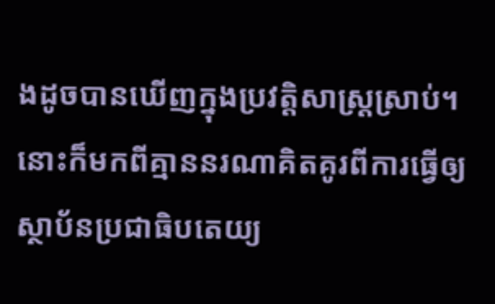ងដូចបានឃើញក្នុងប្រវត្តិសាស្ត្រស្រាប់។ នោះក៏មកពីគ្មាននរណាគិតគូរពីការធ្វើឲ្យស្ថាប័នប្រជាធិបតេយ្យ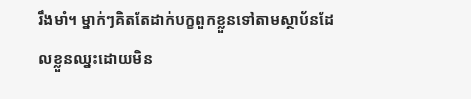រឹងមាំ។ ម្នាក់ៗគិតតែដាក់បក្ខពួកខ្លួនទៅតាមស្ថាប័នដែលខ្លួនឈ្នះដោយមិន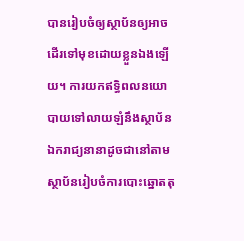បានរៀបចំឲ្យស្ថាប័នឲ្យអាចដើរទៅមុខដោយខ្លួនឯងឡើយ។ ការយកឥទ្ធិពលនយោបាយទៅលាយឡំនឹងស្ថាប័នឯករាជ្យនានាដូចជានៅតាមស្ថាប័នរៀបចំការបោះឆ្នោតតុ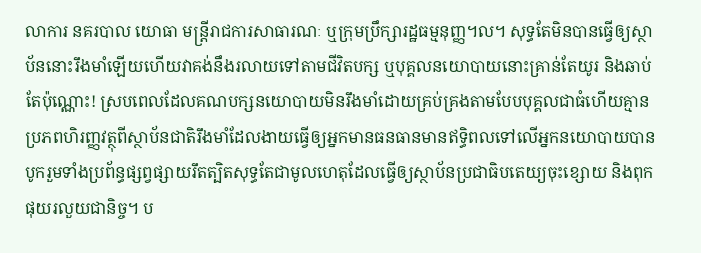លាការ នគរបាល យោធា មន្ត្រីរាជការសាធារណៈ ឬក្រុមប្រឹក្សារដ្ឋធម្មនុញ្ញ។ល។ សុទ្ធតែមិនបានធ្វើឲ្យស្ថាប័ននោះរឹងមាំឡើយហើយវាគង់នឹងរលាយទៅតាមជីវិតបក្ស ឬបុគ្គលនយោបាយនោះគ្រាន់តែយូរ និងឆាប់តែប៉ុណ្ណោះ! ស្របពេលដែលគណបក្សនយោបាយមិនរឹងមាំដោយគ្រប់គ្រងតាមបែបបុគ្គលជាធំហើយគ្មានប្រភពហិរញ្ញវត្ថុពីស្ថាប័នជាតិរឹងមាំដែលងាយធ្វើឲ្យអ្នកមានធនធានមានឥទ្ធិពលទៅលើអ្នកនយោបាយបានបូករួមទាំងប្រព័ន្ធផ្សព្វផ្សាយរឹតត្បិតសុទ្ធតែជាមូលហេតុដែលធ្វើឲ្យស្ថាប័នប្រជាធិបតេយ្យចុះខ្សោយ និងពុកផុយរលួយជានិច្ច។ ប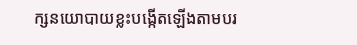ក្សនយោបាយខ្លះបង្កើតឡើងតាមបរ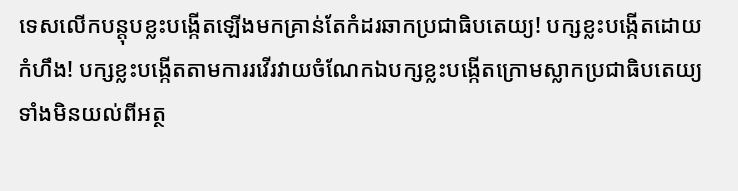ទេសលើកបន្តុបខ្លះបង្កើតឡើងមកគ្រាន់តែកំដរឆាកប្រជាធិបតេយ្យ! បក្សខ្លះបង្កើតដោយកំហឹង! បក្សខ្លះបង្កើតតាមការរវើរវាយចំណែកឯបក្សខ្លះបង្កើតក្រោមស្លាកប្រជាធិបតេយ្យទាំងមិនយល់ពីអត្ថ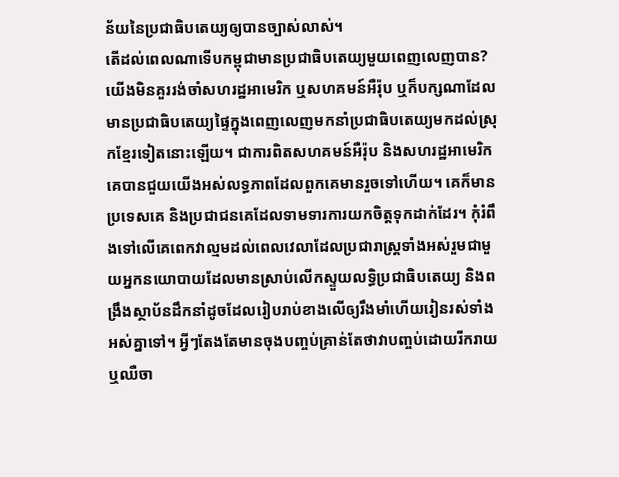ន័យនៃប្រជាធិបតេយ្យឲ្យបានច្បាស់លាស់។
តើដល់ពេលណាទើបកម្ពុជាមានប្រជាធិបតេយ្យមួយពេញលេញបាន?
យើងមិនគួររង់ចាំសហរដ្ឋអាមេរិក ឬសហគមន៍អឺរ៉ុប ឬក៏បក្សណាដែលមានប្រជាធិបតេយ្យផ្ទៃក្នុងពេញលេញមកនាំប្រជាធិបតេយ្យមកដល់ស្រុកខ្មែរទៀតនោះឡើយ។ ជាការពិតសហគមន៍អឺរ៉ុប និងសហរដ្ឋអាមេរិកគេបានជួយយើងអស់លទ្ធភាពដែលពួកគេមានរួចទៅហើយ។ គេក៏មានប្រទេសគេ និងប្រជាជនគេដែលទាមទារការយកចិត្តទុកដាក់ដែរ។ កុំរំពឹងទៅលើគេពេកវាល្មមដល់ពេលវេលាដែលប្រជារាស្ត្រទាំងអស់រួមជាមួយអ្នកនយោបាយដែលមានស្រាប់លើកស្ទួយលទ្ធិប្រជាធិបតេយ្យ និងពង្រឹងស្ថាប័នដឹកនាំដូចដែលរៀបរាប់ខាងលើឲ្យរឹងមាំហើយរៀនរស់ទាំងអស់គ្នាទៅ។ អ្វីៗតែងតែមានចុងបញ្ចប់គ្រាន់តែថាវាបញ្ចប់ដោយរីករាយ ឬឈឺចា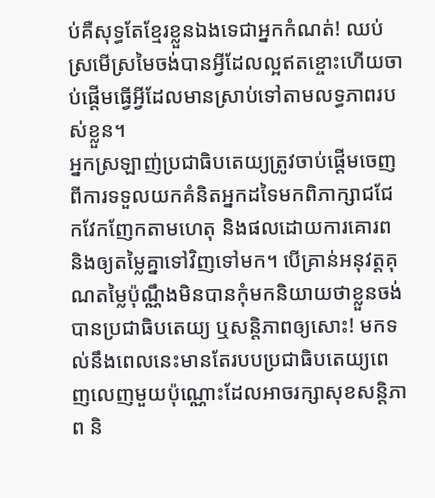ប់គឺសុទ្ធតែខ្មែរខ្លួនឯងទេជាអ្នកកំណត់! ឈប់ស្រមើស្រមៃចង់បានអ្វីដែលល្អឥតខ្ចោះហើយចាប់ផ្តើមធ្វើអ្វីដែលមានស្រាប់ទៅតាមលទ្ធភាពរបស់ខ្លួន។
អ្នកស្រឡាញ់ប្រជាធិបតេយ្យត្រូវចាប់ផ្តើមចេញពីការទទួលយកគំនិតអ្នកដទៃមកពិភាក្សាជជែកវែកញែកតាមហេតុ និងផលដោយការគោរព និងឲ្យតម្លៃគ្នាទៅវិញទៅមក។ បើគ្រាន់អនុវត្តគុណតម្លៃប៉ុណ្ណឹងមិនបានកុំមកនិយាយថាខ្លួនចង់បានប្រជាធិបតេយ្យ ឬសន្តិភាពឲ្យសោះ! មកទល់នឹងពេលនេះមានតែរបបប្រជាធិបតេយ្យពេញលេញមួយប៉ុណ្ណោះដែលអាចរក្សាសុខសន្តិភាព និ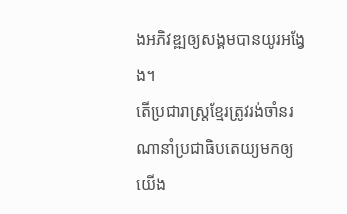ងអភិវឌ្ឍឲ្យសង្គមបានយូរអង្វែង។
តើប្រជារាស្ត្រខ្មែរត្រូវរង់ចាំនរណានាំប្រជាធិបតេយ្យមកឲ្យយើង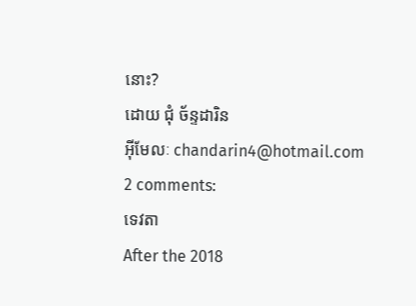នោះ?
ដោយ ជុំ ច័ន្ទដារិន
អ៊ីមែលៈ chandarin4@hotmail.com
2 comments:
ទេវតា
After the 2018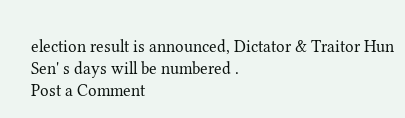election result is announced, Dictator & Traitor Hun Sen' s days will be numbered .
Post a Comment